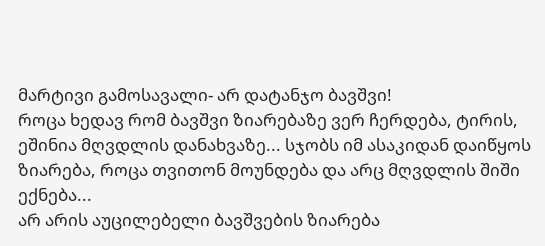მარტივი გამოსავალი- არ დატანჯო ბავშვი!
როცა ხედავ რომ ბავშვი ზიარებაზე ვერ ჩერდება, ტირის, ეშინია მღვდლის დანახვაზე... სჯობს იმ ასაკიდან დაიწყოს ზიარება, როცა თვითონ მოუნდება და არც მღვდლის შიში ექნება...
არ არის აუცილებელი ბავშვების ზიარება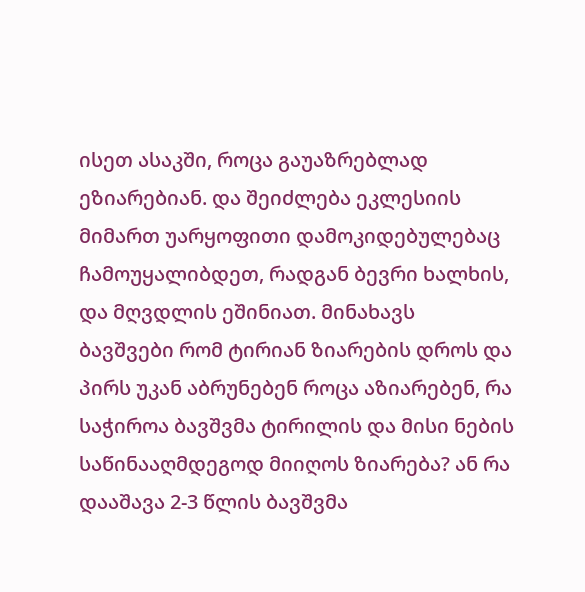ისეთ ასაკში, როცა გაუაზრებლად ეზიარებიან. და შეიძლება ეკლესიის მიმართ უარყოფითი დამოკიდებულებაც ჩამოუყალიბდეთ, რადგან ბევრი ხალხის, და მღვდლის ეშინიათ. მინახავს ბავშვები რომ ტირიან ზიარების დროს და პირს უკან აბრუნებენ როცა აზიარებენ, რა საჭიროა ბავშვმა ტირილის და მისი ნების საწინააღმდეგოდ მიიღოს ზიარება? ან რა დააშავა 2-3 წლის ბავშვმა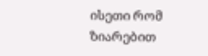ისეთი რომ ზიარებით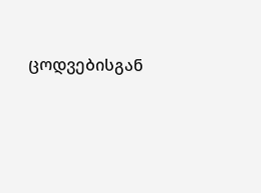ცოდვებისგან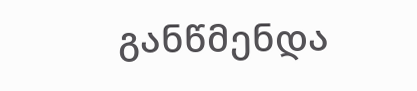განწმენდა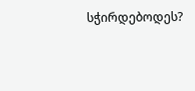სჭირდებოდეს?